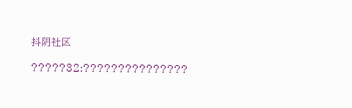抖阴社区

?????32:???????????????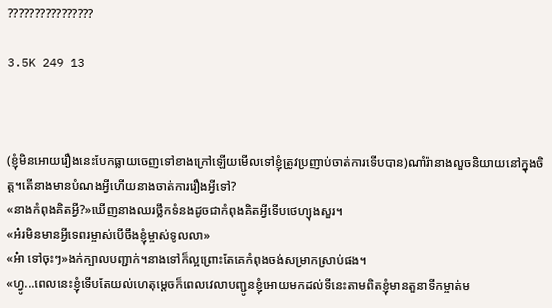????????????????

3.5K 249 13



(ខ្ញុំមិនអោយរឿងនេះបែកធ្លាយចេញទៅខាងក្រៅឡើយមើលទៅខ្ញុំត្រូវប្រញាប់ចាត់ការទើបបាន)ណាំរ៉ានាងលួចនិយាយនៅក្នុងចិត្ត។តើនាងមានបំណងអ្វីហើយនាងចាត់ការរឿងអ្វីទៅ?
«នាងកំពុងគិតអ្វី?»ឃើញនាងឈរថ្លឹកទំនងដូចជាកំពុងគិតអ្វីទើបថេហ្យុងសួរ។
«អ៎រមិនមានអ្វីទេពរម្ចាស់បើចឹងខ្ញុំម្ចាស់ទូលលា»
«អ៎ា ទៅចុះៗ»ងក់ក្បាលបញ្ជាក់។នាងទៅក៏ល្អព្រោះតែគេកំពុងចង់សម្រាកស្រាប់ផង។
«ហ្វូ...ពេលនេះខ្ញុំទើបតែយល់ហេតុម្តេចក៏ពេលវេលាបញ្ជូនខ្ញុំអោយមកដល់ទីនេះតាមពិតខ្ញុំមានតួនាទីកម្ចាត់ម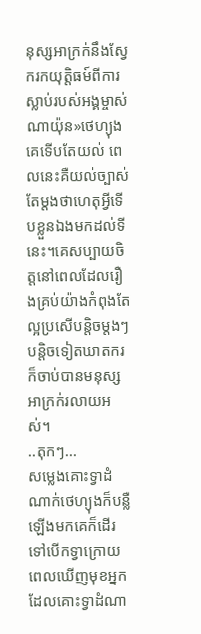នុស្សអាក្រក់នឹងស្វែករកយុត្តិធម៍ពីការស្លាប់របស់អង្គម្ចាស់ណាយ៉ុន»ថេហ្យុងគេទើបតែយល់ ពេលនេះគឺយល់ច្បាស់តែម្តងថាហេតុអ្វីទើបខ្លួនឯងមកដល់ទីនេះ។គេសប្បាយចិត្តនៅពេលដែលរឿងគ្រប់យ៉ាងកំពុងតែល្អប្រសើបន្តិចម្តងៗបន្តិចទៀតឃាតករក៏ចាប់បានមនុស្សអាក្រក់រលាយអស់។
..តុកៗ...
សម្លេងគោះទ្វាដំណាក់ថេហ្យុងក៏បន្លឺឡើងមកគេក៏ដើរទៅបើកទ្វាក្រោយពេលឃើញមុខអ្នកដែលគោះទ្វាដំណា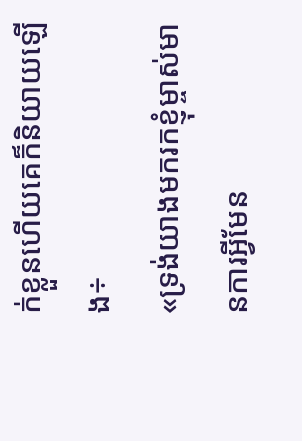ក់ខ្លួនហើយគេក៏និយាយឡើង÷
«ទ្រង់យាងមករកខ្ញុំម្ចាស់មានការអ្វីមែន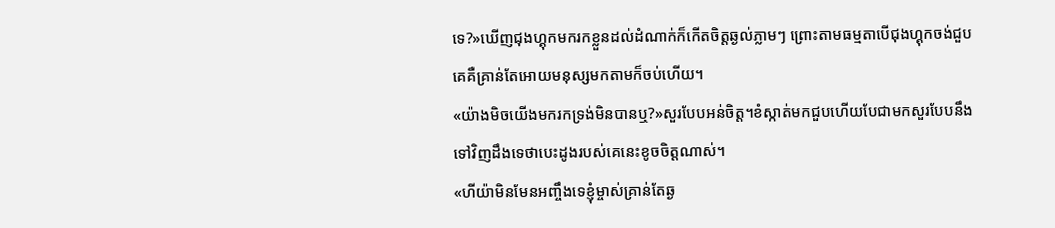ទេ?»ឃើញជុងហ្គុកមករកខ្លួនដល់ដំណាក់ក៏កើតចិត្តឆ្ងល់ភ្លាមៗ ព្រោះតាមធម្មតាបើជុងហ្គុកចង់ជួបគេគឺគ្រាន់តែអោយមនុស្សមកតាមក៏ចប់ហើយ។
«យ៉ាងមិចយើងមករកទ្រង់មិនបានឬ?»សួរបែបអន់ចិត្ត។ខំស្កាត់មកជួបហើយបែជាមកសួរបែបនឹងទៅវិញដឹងទេថាបេះដូងរបស់គេនេះខូចចិត្តណាស់។
«ហីយ៉ាមិនមែនអញ្ចឹងទេខ្ញុំម្ចាស់គា្រន់តែឆ្ង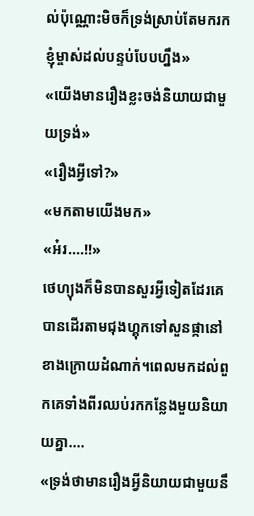ល់ប៉ុណ្ណោះមិចក៏ទ្រង់ស្រាប់តែមករកខ្ញុំម្ចាស់ដល់បន្ទប់បែបហ្នឹង»
«យើងមានរឿងខ្លះចង់និយាយជាមួយទ្រង់»
«រឿងអ្វីទៅ?»
«មកតាមយើងមក»
«អ៎រ....!!»
ថេហ្យុងក៏មិនបានសួរអ្វីទៀតដែរគេបានដើរតាមជុងហ្គុកទៅសួនផ្កានៅខាងក្រោយដំណាក់។ពេលមកដល់ពួកគេទាំងពីរឈប់រកកន្លែងមួយនិយាយគ្នា....
«ទ្រង់ថាមានរឿងអ្វីនិយាយជាមួយនឹ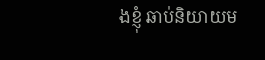ងខ្ញុំ ឆាប់និយាយម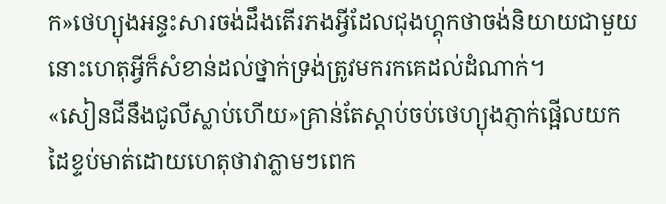ក»ថេហ្យុងអន្ទះសារចង់ដឹងតើរភងអ្វីដែលជុងហ្គុកថាចង់និយាយជាមួយនោះហេតុអ្វីក៏សំខាន់ដល់ថ្នាក់ទ្រង់ត្រូវមករកគេដល់ដំណាក់។
«សៀនជីនឹងជូលីស្លាប់ហើយ»គ្រាន់តែស្តាប់ចប់ថេហ្យុងភ្ញាក់ផ្អើលយកដៃខ្ទប់មាត់ដោយហេតុថាវាភ្លាមៗពេក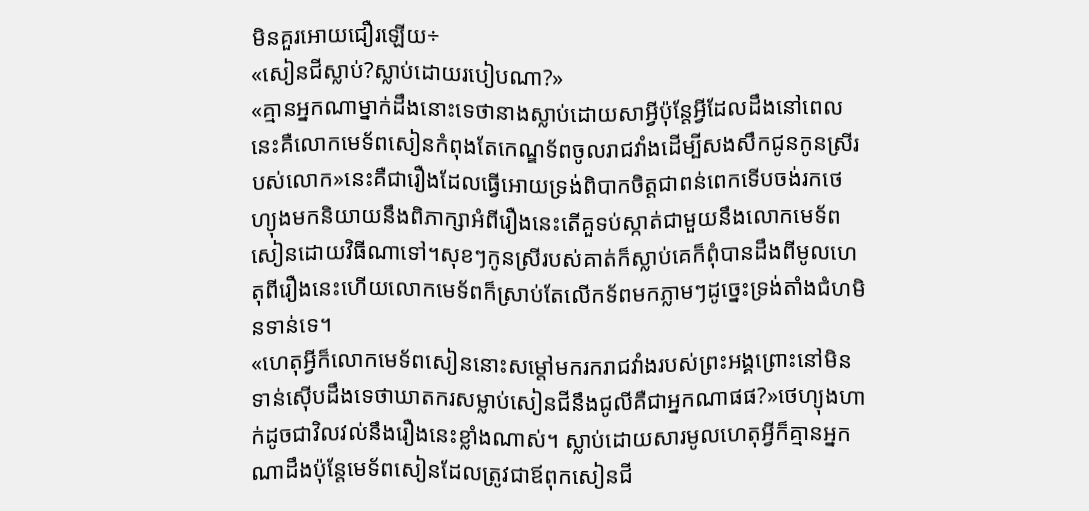មិនគួរអោយជឿរឡើយ÷
«សៀនជីស្លាប់?ស្លាប់ដោយរបៀបណា?»
«គ្មានអ្នកណាម្នាក់ដឹងនោះទេថានាងស្លាប់ដោយសាអ្វីប៉ុន្តែអ្វីដែលដឹងនៅពេលនេះគឺលោកមេទ័ពសៀនកំពុងតែកេណ្ឌទ័ពចូលរាជវាំងដើម្បីសងសឹកជូនកូនស្រីរបស់លោក»នេះគឺជារឿងដែលធ្វើអោយទ្រង់ពិបាកចិត្តជាពន់ពេកទើបចង់រកថេហ្យុងមកនិយាយនឹងពិភាក្សាអំពីរឿងនេះតើគួទប់ស្កាត់ជាមួយនឹងលោកមេទ័ពសៀនដោយវិធីណាទៅ។សុខៗកូនស្រីរបស់គាត់ក៏ស្លាប់គេក៏ពុំបានដឹងពីមូលហេតុពីរឿងនេះហើយលោកមេទ័ពក៏ស្រាប់តែលើកទ័ពមកភ្លាមៗដូច្នេះទ្រង់តាំងជំហមិនទាន់ទេ។
«ហេតុអ្វីក៏លោកមេទ័ពសៀននោះសម្តៅមករករាជវាំងរបស់ព្រះអង្គព្រោះនៅមិនទាន់ស៊ើបដឹងទេថាឃាតករសម្លាប់សៀនជីនឹងជូលីគឺជាអ្នកណាផផ?»ថេហ្យុងហាក់ដូចជាវិលវល់នឹងរឿងនេះខ្លាំងណាស់។ ស្លាប់ដោយសារមូលហេតុអ្វីក៏គ្មានអ្នកណាដឹងប៉ុន្តែមេទ័ពសៀនដែលត្រូវជាឪពុកសៀនជី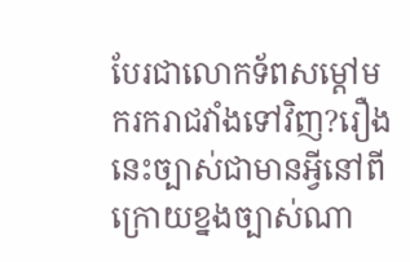បែរជាលោកទ័ពសម្តៅមករករាជវាំងទៅវិញ?រឿងនេះច្បាស់ជាមានអ្វីនៅពីក្រោយខ្នងច្បាស់ណា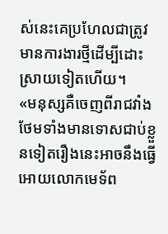ស់នេះគេប្រហែលជាត្រូវមានការងារថ្មីដើម្បីដោះស្រាយទៀតហើយ។
«មនុស្សគឺចេញពីរាជវាំងថែមទាំងមានទោសជាប់ខ្លួនទៀតរឿងនេះអាចនឹងធ្វើអោយលោកមេទ័ព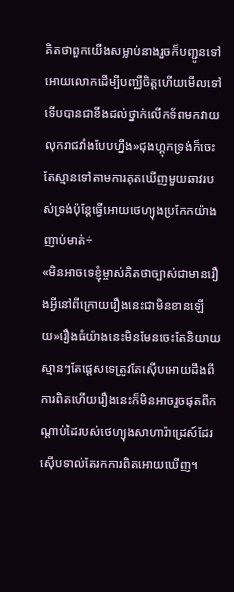គិតថាពួកយើងសម្លាប់នាងរួចក៏បញ្ជូនទៅអោយលោកដើម្បីបញ្ឈឺចិត្តហើយមើលទៅទើបបានជាខឹងដល់ថ្នាក់លើកទ័ពមកវាយលុករាជវាំងបែបហ្នឹង»ជុងហ្គុកទ្រង់ក៏ចេះតែស្មានទៅតាមការគុតឃើញមួយឆាវរបស់ទ្រង់ប៉ុន្តែធ្វើអោយថេហ្យុងប្រកែកយ៉ាងញាប់មាត់÷
«មិនអាចទេខ្ញុំម្ចាស់គិតថាច្បាស់ជាមានរឿងអ្វីនៅពីក្រោយរឿងនេះជាមិនខានឡើយ»រឿងធំយ៉ាងនេះមិនមែនចេះតែនិយាយស្មានៗតែផ្តេសទេត្រូវតែស៊ើបអោយដឹងពីការពិតហើយរឿងនេះក៏មិនអាចរួចផុតពីកណ្តាប់ដៃរបស់ថេហ្យុងសាហារ៉ាដ្រេស៍ដែរស៊ើបទាល់តែរកការពិតអោយឃើញ។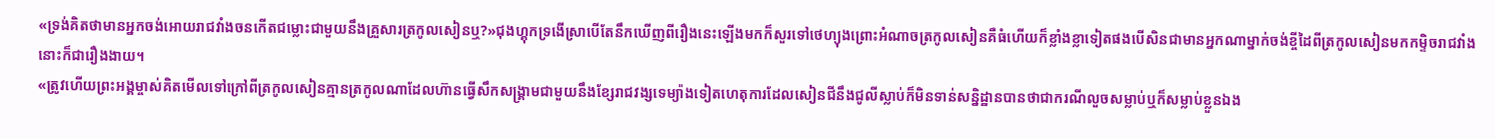«ទ្រង់គិតថាមានអ្នកចង់អោយរាជវាំងចនកើតជម្លោះជាមួយនឹងគ្រួសារត្រកូលសៀនឬ?»ជុងហ្គុកទ្រងើស្រាបើតែនឹកឃើញពីរឿងនេះឡើងមកក៏សួរទៅថេហ្យុងព្រោះអំណាចត្រកូលសៀនគឺធំហើយក៏ខ្លាំងខ្លាទៀតផងបើសិនជាមានអ្នកណាម្នាក់ចង់ខ្ចីដៃពីត្រកូលសៀនមកកម្ទិចរាជវាំងនោះក៏ជារឿងងាយ។
«ត្រូវហើយព្រះអង្គម្ចាស់គិតមើលទៅក្រៅពីត្រកូលសៀនគ្មានត្រកូលណាដែលហ៊ានធ្វើសឹកសង្រ្គាមជាមួយនឹងខ្សែរាជវង្សទេម្យ៉ាងទៀតហេតុការដែលសៀនជីនឹងជូលីស្លាប់ក៏មិនទាន់សន្និដ្ឋានបានថាជាករណីលួចសម្លាប់ឬក៏សម្លាប់ខ្លួនឯង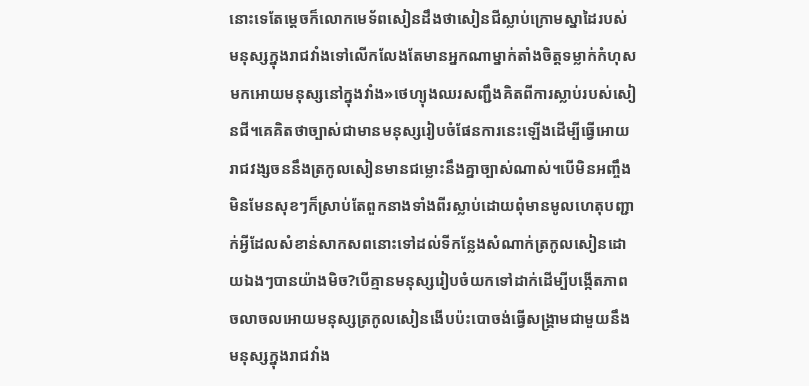នោះទេតែម្តេចក៏លោកមេទ័ពសៀនដឹងថាសៀនជីស្លាប់ក្រោមស្នាដៃរបស់មនុស្សក្នុងរាជវាំងទៅលើកលែងតែមានអ្នកណាម្នាក់តាំងចិត្តទម្លាក់កំហុសមកអោយមនុស្សនៅក្នុងវាំង»ថេហ្យុងឈរសញ្ជឹងគិតពីការស្លាប់របស់សៀនជី។គេគិតថាច្បាស់ជាមានមនុស្សរៀបចំផែនការនេះឡើងដើម្បីធ្វើអោយរាជវង្សចននឹងត្រកូលសៀនមានជម្លោះនឹងគ្នាច្បាស់ណាស់។បើមិនអញ្ចឹងមិនមែនសុខៗក៏ស្រាប់តែពួកនាងទាំងពីរស្លាប់ដោយពុំមានមូលហេតុបញ្ជាក់អ្វីដែលសំខាន់សាកសពនោះទៅដល់ទីកន្លែងសំណាក់ត្រកូលសៀនដោយឯងៗបានយ៉ាងមិច?បើគ្មានមនុស្សរៀបចំយកទៅដាក់ដើម្បីបង្កើតភាពចលាចលអោយមនុស្សត្រកូលសៀនងើបប៉ះបោចង់ធ្វើសង្រ្គាមជាមួយនឹងមនុស្សក្នុងរាជវាំង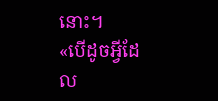នោះ។
«បើដូចអ្វីដែល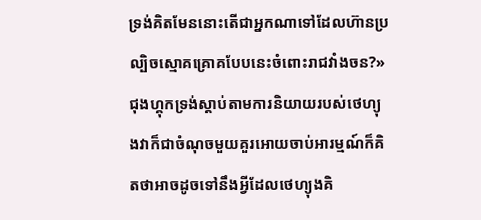ទ្រង់គិតមែននោះតើជាអ្នកណាទៅដែលហ៊ានប្រល្បិចស្មោគគ្រោគបែបនេះចំពោះរាជវាំងចន?»ជុងហ្គុកទ្រង់ស្តាប់តាមការនិយាយរបស់ថេហ្យុងវាក៏ជាចំណុចមួយគួរអោយចាប់អារម្មណ៍ក៏គិតថាអាចដូចទៅនឹងអ្វីដែលថេហ្យុងគិ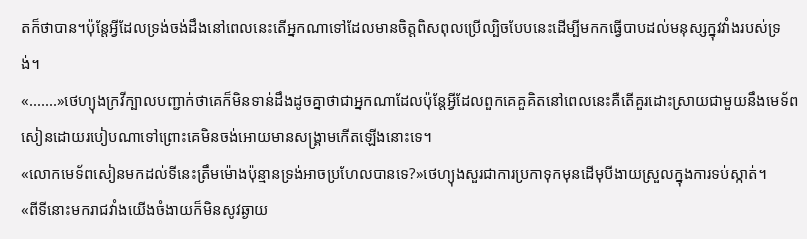តក៏ថាបាន។ប៉ុន្តែអ្វីដែលទ្រង់ចង់ដឹងនៅពេលនេះតើអ្នកណាទៅដែលមានចិត្តពិសពុលប្រើល្បិចបែបនេះដើម្បីមកកធ្វើបាបដល់មនុស្សក្នុវវាំងរបស់ទ្រង់។
«.......»ថេហ្យុងក្រវីក្បាលបញ្ជាក់ថាគេក៏មិនទាន់ដឹងដូចគ្នាថាជាអ្នកណាដែលប៉ុន្តែអ្វីដែលពួកគេគួគិតនៅពេលនេះគឺតើគួរដោះស្រាយជាមួយនឹងមេទ័ពសៀនដោយរបៀបណាទៅព្រោះគេមិនចង់អោយមានសង្រ្គាមកើតឡើងនោះទេ។
«លោកមេទ័ពសៀនមកដល់ទីនេះត្រឹមម៉ោងប៉ុន្មានទ្រង់អាចប្រហែលបានទេ?»ថេហ្យុងសួរជាការប្រកាទុកមុនដើមុបីងាយស្រួលក្នុងការទប់ស្កាត់។
«ពីទីនោះមករាជវាំងយើងចំងាយក៏មិនសូវឆ្ងាយ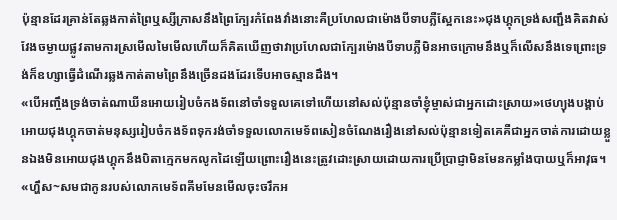ប៉ុន្មានដែរគ្រាន់តែឆ្លងកាត់ព្រៃឬស្សីក្រាសនឹងព្រៃក្បែរកំពែងវាំងនោះគឺប្រហែលជាម៉ោងបីទាបភ្លឺស្អែកនេះ»ជុងហ្គុកទ្រង់សញ្ជឹងគិតវាស់វែងចម្ងាយផ្លូវតាមការស្រមើលមៃមើលហើយក៏គិតឃើញថាវាប្រហែលជាក្បែរម៉ោងបីទាបភ្លឺមិនអាចក្រោមនឹងឬក៏លើសនឹងទេព្រោះទ្រង់ក៏ឧហ្សាធ្វើដំណើរឆ្លងកាត់តាមព្រៃនឹងច្រើនដងដែរទើបអាចស្មានដឹង។
«បើអញ្ចឹងទ្រង់ចាត់ណាឃីនអោយរៀបចំកងទ័ពនៅចាំទទួលគេទៅហើយនៅសល់ប៉ុន្មានចាំខ្ញុំម្ចាស់ជាអ្នកដោះស្រាយ»ថេហ្យុងបង្គាប់អោយជុងហ្គុកចាត់មនុស្សរៀបចំកងទ័ពទុករង់ចាំទទួលលោកមេទ័ពសៀនចំណែងរឿងនៅសល់ប៉ុន្មានទៀតគេគឺជាអ្នកចាត់ការដោយខ្លួនឯងមិនអោយជុងហ្គុកនឹងបិតាក្មេកមកលូកដៃឡើយព្រោះរឿងនេះត្រូវដោះស្រាយដោយការប្រើប្រាជ្ញាមិនមែនកម្លាំងបាយឬក៏អាវុធ។
«ហ្ហឹស~សមជាកូនរបស់លោកមេទ័ពគីមមែនមើលចុះចរឹកអ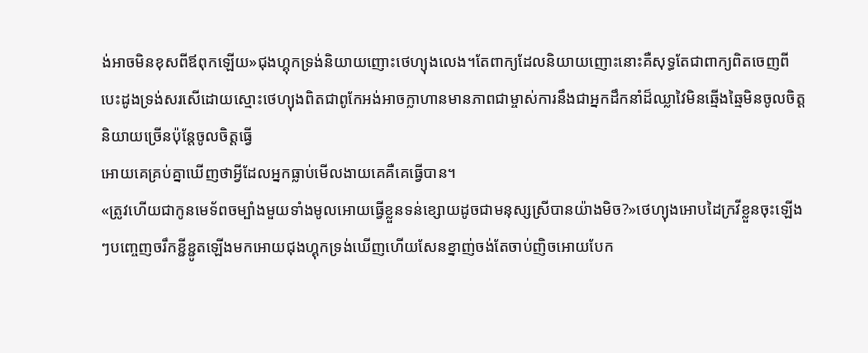ង់អាចមិនខុសពីឪពុកឡើយ»ជុងហ្គុកទ្រង់និយាយញោះថេហ្យុងលេង។តែពាក្យដែលនិយាយញោះនោះគឺសុទ្ធតែជាពាក្យពិតចេញពីបេះដូងទ្រង់សរសើដោយស្មោះថេហ្យុងពិតជាពូកែអង់អាចក្លាហានមានភាពជាម្ចាស់ការនឹងជាអ្នកដឹកនាំដ៏ឈ្លាវៃមិនឆ្មើងឆ្មៃមិនចូលចិត្តនិយាយច្រើនប៉ុន្តែចូលចិត្តធ្វើ
អោយគេគ្រប់គ្នាឃើញថាអ្វីដែលអ្នកធ្លាប់មើលងាយគេគឺគេធ្វើបាន។
«ត្រូវហើយជាកូនមេទ័ពចម្បាំងមួយទាំងមូលអោយធ្វើខ្លួនទន់ខ្សោយដូចជាមនុស្សស្រីបានយ៉ាងមិច?»ថេហ្យុងអោបដៃក្រវីខ្លួនចុះឡើងៗបញ្ចេញចរឹកខ្ជីខ្ជូតឡើងមកអោយជុងហ្គុកទ្រង់ឃើញហើយសែនខ្នាញ់ចង់តែចាប់ញិចអោយបែក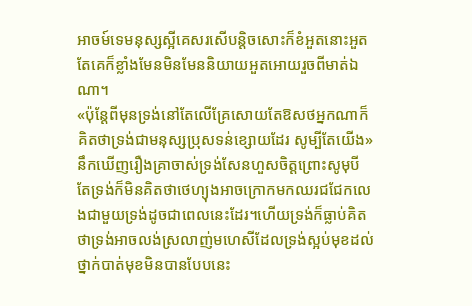អាចម៍ទេមនុស្សស្អីគេសរសើបន្តិចសោះក៏ខំអួតនោះអួតតែគេក៏ខ្លាំងមែនមិនមែននិយាយអួតអោយរួចពីមាត់ឯណា។
«ប៉ុន្តែពីមុនទ្រង់នៅតែលើគ្រែសោយតែឱសថអ្នកណាក៏គិតថាទ្រង់ជាមនុស្សប្រុសទន់ខ្សោយដែរ សូម្បីតែយើង»នឹកឃើញរឿងគ្រាចាស់ទ្រង់សែនហួសចិត្តព្រោះសូមុបីតែទ្រង់ក៏មិនគិតថាថេហ្យុងអាចក្រោកមកឈរជជែកលេងជាមួយទ្រង់ដូចជាពេលនេះដែរ។ហើយទ្រង់ក៏ធ្លាប់គិតថាទ្រង់អាចលង់ស្រលាញ់មហេសីដែលទ្រង់ស្អប់មុខដល់ថ្នាក់បាត់មុខមិនបានបែបនេះ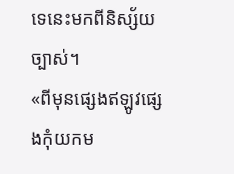ទេនេះមកពីនិស្ស័យច្បាស់។
«ពីមុនផ្សេងឥឡូវផ្សេងកុំយកម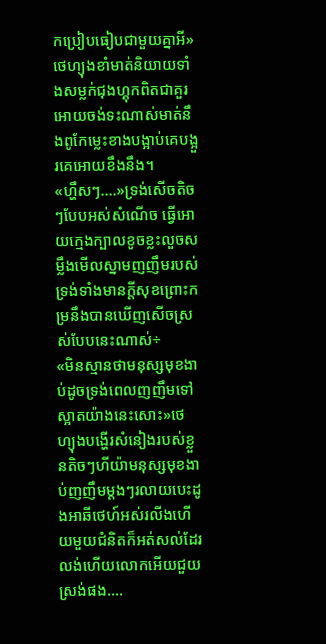កប្រៀបធៀបជាមួយគ្នាអី»ថេហ្យុងខាំមាត់និយាយទាំងសម្លក់ជុងហ្គុកពិតជាគួរអោយចង់ទះណាស់មាត់នឹងពូកែម្លេះខាងបង្អាប់គេបង្អួរគេអោយខឹងនឹង។
«ហ្ហឹសៗ....»ទ្រង់សើចតិចៗបែបអស់សំណើច ធ្វើអោយក្មេងក្បាលខូចខ្លះលួចសម្លឹងមើលស្នាមញញឹមរបស់ទ្រង់ទាំងមានក្តីសុខព្រោះកម្រនឹងបានឃើញសើចស្រស់បែបនេះណាស់÷
«មិនស្មានថាមនុស្សមុខងាប់ដូចទ្រង់ពេលញញឹមទៅស្អាតយ៉ាងនេះសោះ»ថេហ្យុងបង្ហើរសំនៀងរបស់ខ្លួនតិចៗហីយ៉ាមនុស្សមុខងាប់ញញឹមម្តងៗរលាយបេះដូងអាឆីថេហ៍អស់រលីងហើយមួយជំនិតក៏អត់សល់ដែរលង់ហើយលោកអើយជួយស្រង់ផង....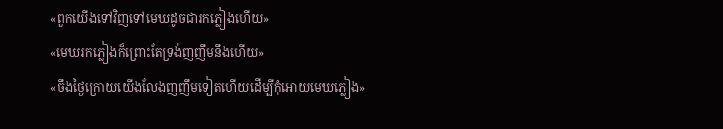«ពួកយើងទៅវិញទៅមេឃដូចជារកភ្លៀងហើយ»
«មេឃរកភ្លៀងក៏ព្រោះតែទ្រង់ញញឹមនឹងហើយ»
«ចឹងថ្ងៃក្រោយយើងលែងញញឹមទៀតហើយដើម្បីកុំអោយមេឃភ្លៀង»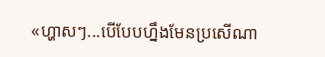«ហ្ហាសៗ...បើបែបហ្នឹងមែនប្រសើណា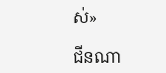ស់»

ជីនណា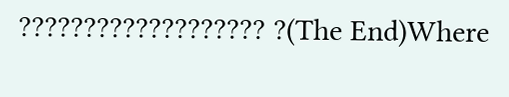??????????????????? ?(The End)Where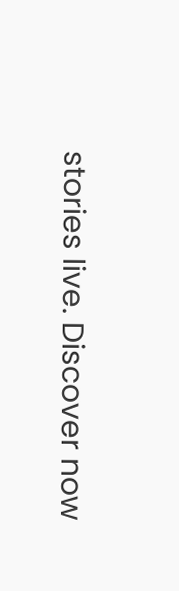stories live. Discover now